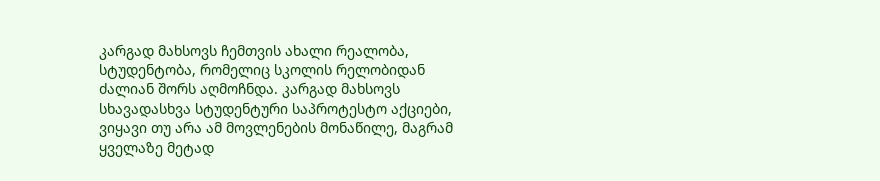კარგად მახსოვს ჩემთვის ახალი რეალობა, სტუდენტობა, რომელიც სკოლის რელობიდან ძალიან შორს აღმოჩნდა. კარგად მახსოვს სხავადასხვა სტუდენტური საპროტესტო აქციები, ვიყავი თუ არა ამ მოვლენების მონაწილე, მაგრამ ყველაზე მეტად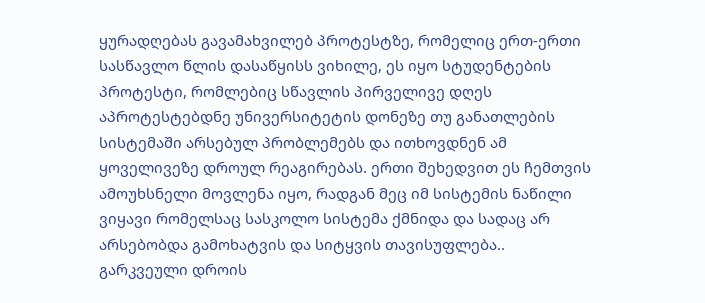ყურადღებას გავამახვილებ პროტესტზე, რომელიც ერთ-ერთი სასწავლო წლის დასაწყისს ვიხილე, ეს იყო სტუდენტების პროტესტი, რომლებიც სწავლის პირველივე დღეს აპროტესტებდნე უნივერსიტეტის დონეზე თუ განათლების სისტემაში არსებულ პრობლემებს და ითხოვდნენ ამ ყოველივეზე დროულ რეაგირებას. ერთი შეხედვით ეს ჩემთვის ამოუხსნელი მოვლენა იყო, რადგან მეც იმ სისტემის ნაწილი ვიყავი რომელსაც სასკოლო სისტემა ქმნიდა და სადაც არ არსებობდა გამოხატვის და სიტყვის თავისუფლება.. გარკვეული დროის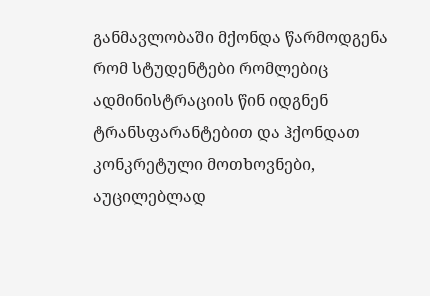განმავლობაში მქონდა წარმოდგენა რომ სტუდენტები რომლებიც ადმინისტრაციის წინ იდგნენ ტრანსფარანტებით და ჰქონდათ კონკრეტული მოთხოვნები, აუცილებლად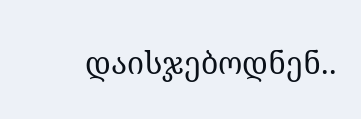დაისჯებოდნენ..